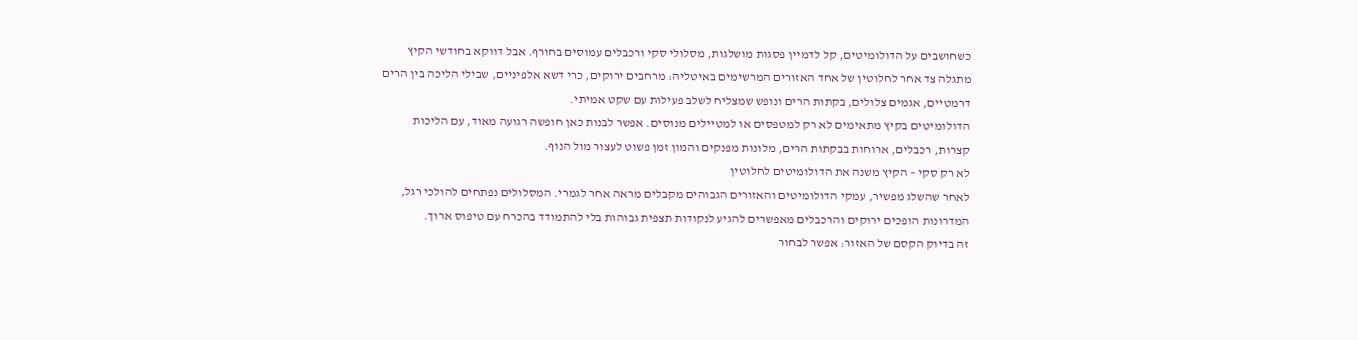כשחושבים על הדולומיטים, קל לדמיין פסגות מושלגות, מסלולי סקי ורכבלים עמוסים בחורף. אבל דווקא בחודשי הקיץ מתגלה צד אחר לחלוטין של אחד האזורים המרשימים באיטליה: מרחבים ירוקים, כרי דשא אלפיניים, שבילי הליכה בין הרים דרמטיים, אגמים צלולים, בקתות הרים ונופש שמצליח לשלב פעילות עם שקט אמיתי.
הדולומיטים בקיץ מתאימים לא רק למטפסים או למטיילים מנוסים. אפשר לבנות כאן חופשה רגועה מאוד, עם הליכות קצרות, רכבלים, ארוחות בבקתות הרים, מלונות מפנקים והמון זמן פשוט לעצור מול הנוף.
לא רק סקי – הקיץ משנה את הדולומיטים לחלוטין
לאחר שהשלג מפשיר, עמקי הדולומיטים והאזורים הגבוהים מקבלים מראה אחר לגמרי. המסלולים נפתחים להולכי רגל, המדרונות הופכים ירוקים והרכבלים מאפשרים להגיע לנקודות תצפית גבוהות בלי להתמודד בהכרח עם טיפוס ארוך.
זה בדיוק הקסם של האזור: אפשר לבחור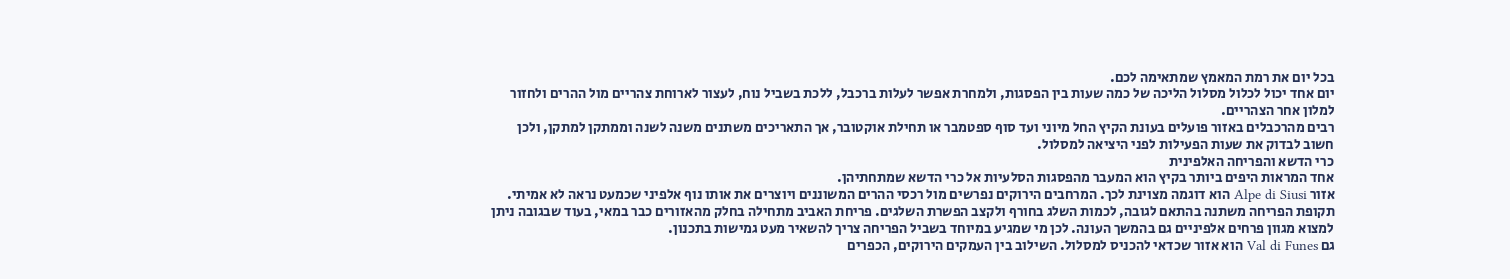בכל יום את רמת המאמץ שמתאימה לכם.
יום אחד יכול לכלול מסלול הליכה של כמה שעות בין הפסגות, ולמחרת אפשר לעלות ברכבל, ללכת בשביל נוח, לעצור לארוחת צהריים מול ההרים ולחזור למלון אחר הצהריים.
רבים מהרכבלים באזור פועלים בעונת הקיץ החל מיוני ועד סוף ספטמבר או תחילת אוקטובר, אך התאריכים משתנים משנה לשנה וממתקן למתקן, ולכן חשוב לבדוק את שעות הפעילות לפני היציאה למסלול.
כרי הדשא והפריחה האלפינית
אחד המראות היפים ביותר בקיץ הוא המעבר מהפסגות הסלעיות אל כרי הדשא שמתחתיהן.
אזור Alpe di Siusi הוא דוגמה מצוינת לכך. המרחבים הירוקים נפרשים מול רכסי ההרים המשוננים ויוצרים את אותו נוף אלפיני שכמעט נראה לא אמיתי.
תקופת הפריחה משתנה בהתאם לגובה, לכמות השלג בחורף ולקצב הפשרת השלגים. פריחת האביב מתחילה בחלק מהאזורים כבר במאי, בעוד שבגובה ניתן למצוא מגוון פרחים אלפיניים גם בהמשך העונה. לכן מי שמגיע במיוחד בשביל הפריחה צריך להשאיר מעט גמישות בתכנון.
גם Val di Funes הוא אזור שכדאי להכניס למסלול. השילוב בין העמקים הירוקים, הכפרים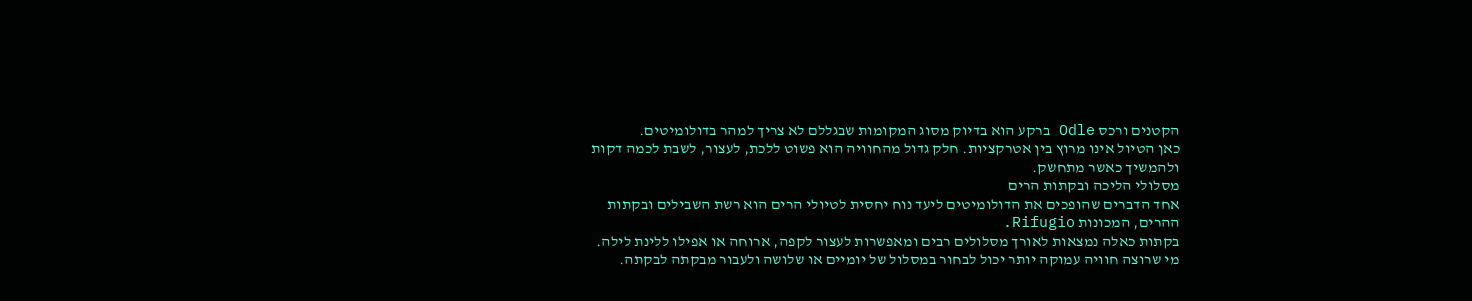הקטנים ורכס Odle ברקע הוא בדיוק מסוג המקומות שבגללם לא צריך למהר בדולומיטים.
כאן הטיול אינו מרוץ בין אטרקציות. חלק גדול מהחוויה הוא פשוט ללכת, לעצור, לשבת לכמה דקות ולהמשיך כאשר מתחשק.
מסלולי הליכה ובקתות הרים
אחד הדברים שהופכים את הדולומיטים ליעד נוח יחסית לטיולי הרים הוא רשת השבילים ובקתות ההרים, המכונות Rifugio.
בקתות כאלה נמצאות לאורך מסלולים רבים ומאפשרות לעצור לקפה, ארוחה או אפילו ללינת לילה.
מי שרוצה חוויה עמוקה יותר יכול לבחור במסלול של יומיים או שלושה ולעבור מבקתה לבקתה.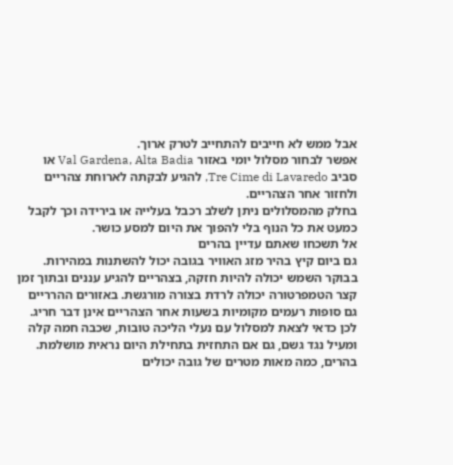אבל ממש לא חייבים להתחייב לטרק ארוך.
אפשר לבחור מסלול יומי באזור Val Gardena, Alta Badia או סביב Tre Cime di Lavaredo, להגיע לבקתה לארוחת צהריים ולחזור אחר הצהריים.
בחלק מהמסלולים ניתן לשלב רכבל בעלייה או בירידה וכך לקבל כמעט את כל הנוף בלי להפוך את היום למסע כושר.
אל תשכחו שאתם עדיין בהרים
גם ביום קיץ בהיר מזג האוויר בגובה יכול להשתנות במהירות.
בבוקר השמש יכולה להיות חזקה, בצהריים להגיע עננים ובתוך זמן קצר הטמפרטורה יכולה לרדת בצורה מורגשת. באזורים ההרריים גם סופות רעמים מקומיות בשעות אחר הצהריים אינן דבר חריג.
לכן כדאי לצאת למסלול עם נעלי הליכה טובות, שכבה חמה קלה ומעיל נגד גשם, גם אם התחזית בתחילת היום נראית מושלמת.
בהרים, כמה מאות מטרים של גובה יכולים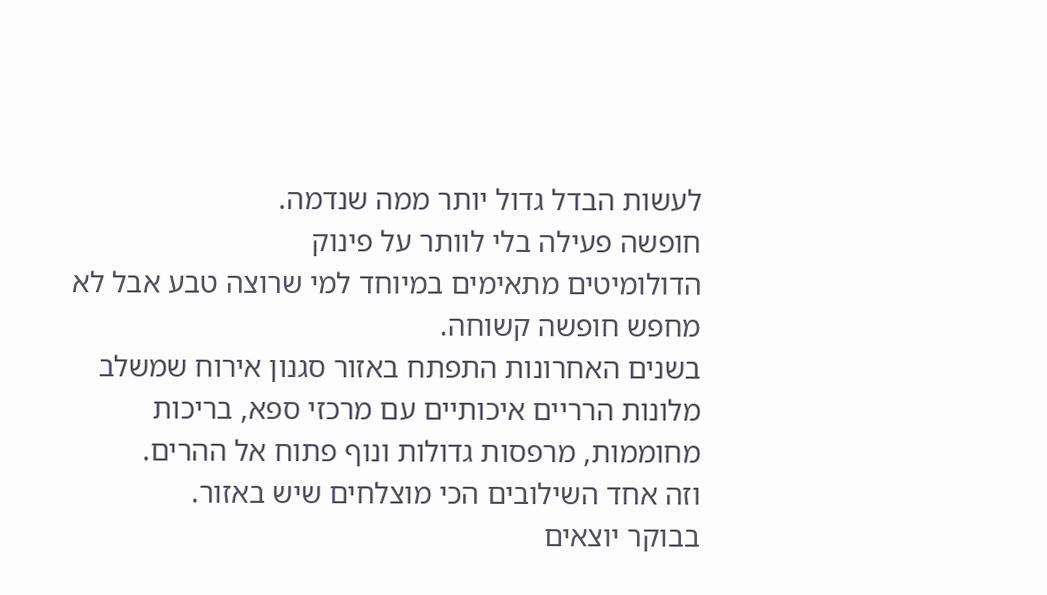לעשות הבדל גדול יותר ממה שנדמה.
חופשה פעילה בלי לוותר על פינוק
הדולומיטים מתאימים במיוחד למי שרוצה טבע אבל לא מחפש חופשה קשוחה.
בשנים האחרונות התפתח באזור סגנון אירוח שמשלב מלונות הרריים איכותיים עם מרכזי ספא, בריכות מחוממות, מרפסות גדולות ונוף פתוח אל ההרים.
וזה אחד השילובים הכי מוצלחים שיש באזור.
בבוקר יוצאים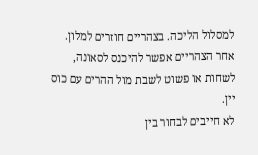למסלול הליכה. בצהריים חוזרים למלון. אחר הצהריים אפשר להיכנס לסאונה, לשחות או פשוט לשבת מול ההרים עם כוס יין.
לא חייבים לבחור בין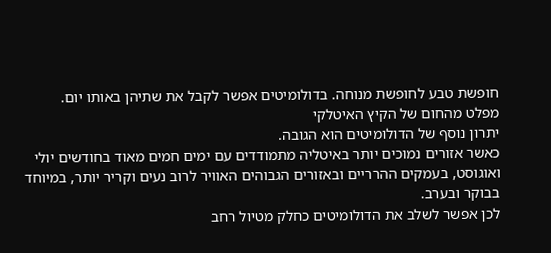חופשת טבע לחופשת מנוחה. בדולומיטים אפשר לקבל את שתיהן באותו יום.
מפלט מהחום של הקיץ האיטלקי
יתרון נוסף של הדולומיטים הוא הגובה.
כאשר אזורים נמוכים יותר באיטליה מתמודדים עם ימים חמים מאוד בחודשים יולי ואוגוסט, בעמקים ההרריים ובאזורים הגבוהים האוויר לרוב נעים וקריר יותר, במיוחד בבוקר ובערב.
לכן אפשר לשלב את הדולומיטים כחלק מטיול רחב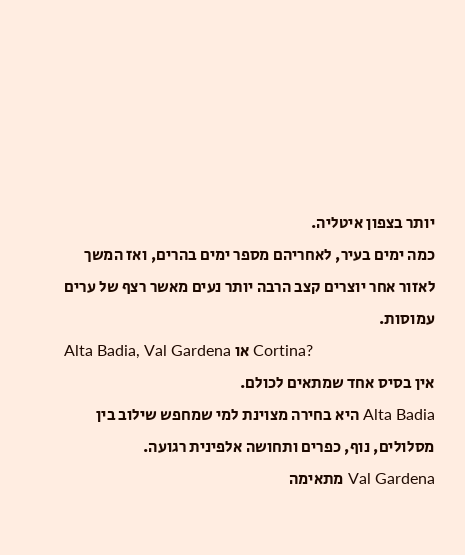יותר בצפון איטליה.
כמה ימים בעיר, לאחריהם מספר ימים בהרים, ואז המשך לאזור אחר יוצרים קצב הרבה יותר נעים מאשר רצף של ערים עמוסות.
Alta Badia, Val Gardena או Cortina?
אין בסיס אחד שמתאים לכולם.
Alta Badia היא בחירה מצוינת למי שמחפש שילוב בין מסלולים, נוף, כפרים ותחושה אלפינית רגועה.
Val Gardena מתאימה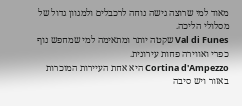מאוד למי שרוצה גישה נוחה לרכבלים ולמגוון גדול של מסלולי הליכה.
Val di Funes שקטה יותר ומתאימה למי שמחפש נוף כפרי ואווירה פחות עירונית.
Cortina d'Ampezzo היא אחת העיירות המוכרות באזור ויש סיבה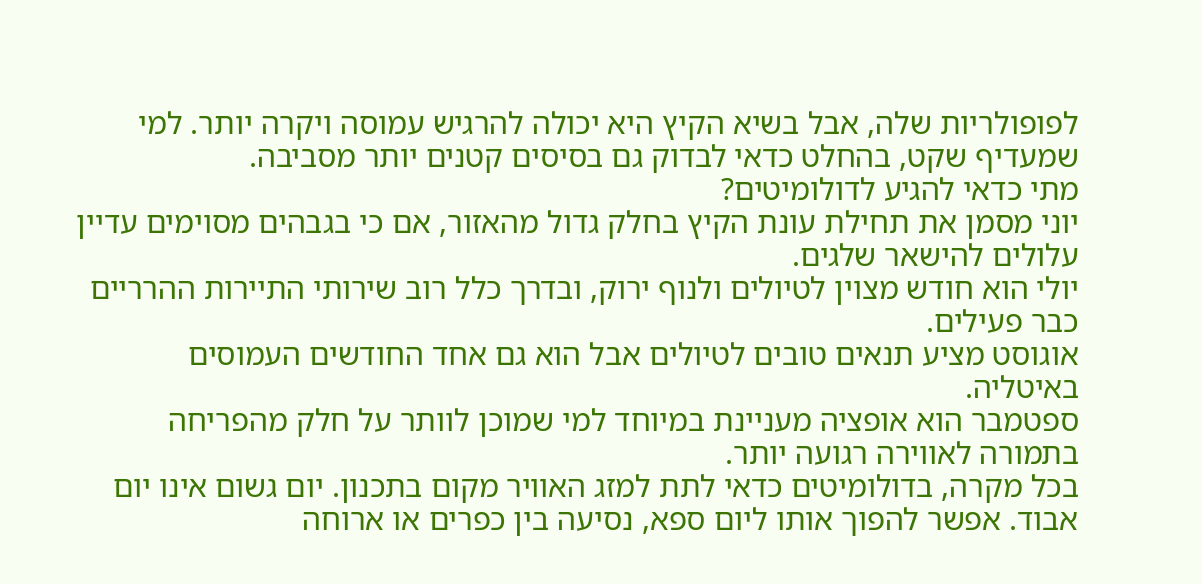לפופולריות שלה, אבל בשיא הקיץ היא יכולה להרגיש עמוסה ויקרה יותר. למי שמעדיף שקט, בהחלט כדאי לבדוק גם בסיסים קטנים יותר מסביבה.
מתי כדאי להגיע לדולומיטים?
יוני מסמן את תחילת עונת הקיץ בחלק גדול מהאזור, אם כי בגבהים מסוימים עדיין עלולים להישאר שלגים.
יולי הוא חודש מצוין לטיולים ולנוף ירוק, ובדרך כלל רוב שירותי התיירות ההרריים כבר פעילים.
אוגוסט מציע תנאים טובים לטיולים אבל הוא גם אחד החודשים העמוסים באיטליה.
ספטמבר הוא אופציה מעניינת במיוחד למי שמוכן לוותר על חלק מהפריחה בתמורה לאווירה רגועה יותר.
בכל מקרה, בדולומיטים כדאי לתת למזג האוויר מקום בתכנון. יום גשום אינו יום אבוד. אפשר להפוך אותו ליום ספא, נסיעה בין כפרים או ארוחה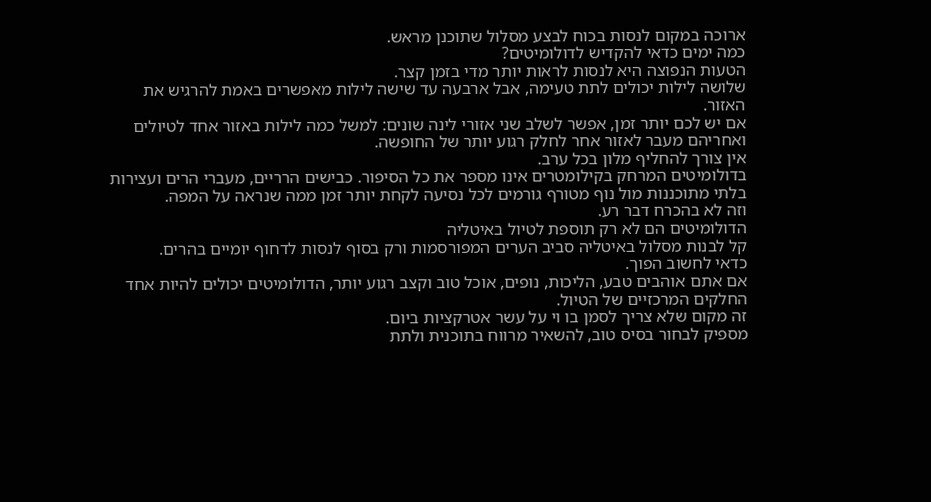ארוכה במקום לנסות בכוח לבצע מסלול שתוכנן מראש.
כמה ימים כדאי להקדיש לדולומיטים?
הטעות הנפוצה היא לנסות לראות יותר מדי בזמן קצר.
שלושה לילות יכולים לתת טעימה, אבל ארבעה עד שישה לילות מאפשרים באמת להרגיש את האזור.
אם יש לכם יותר זמן, אפשר לשלב שני אזורי לינה שונים: למשל כמה לילות באזור אחד לטיולים ואחריהם מעבר לאזור אחר לחלק רגוע יותר של החופשה.
אין צורך להחליף מלון בכל ערב.
בדולומיטים המרחק בקילומטרים אינו מספר את כל הסיפור. כבישים הרריים, מעברי הרים ועצירות בלתי מתוכננות מול נוף מטורף גורמים לכל נסיעה לקחת יותר זמן ממה שנראה על המפה.
וזה לא בהכרח דבר רע.
הדולומיטים הם לא רק תוספת לטיול באיטליה
קל לבנות מסלול באיטליה סביב הערים המפורסמות ורק בסוף לנסות לדחוף יומיים בהרים.
כדאי לחשוב הפוך.
אם אתם אוהבים טבע, הליכות, נופים, אוכל טוב וקצב רגוע יותר, הדולומיטים יכולים להיות אחד החלקים המרכזיים של הטיול.
זה מקום שלא צריך לסמן בו וי על עשר אטרקציות ביום.
מספיק לבחור בסיס טוב, להשאיר מרווח בתוכנית ולתת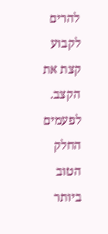להרים לקבוע קצת את הקצב.
לפעמים החלק הטוב ביותר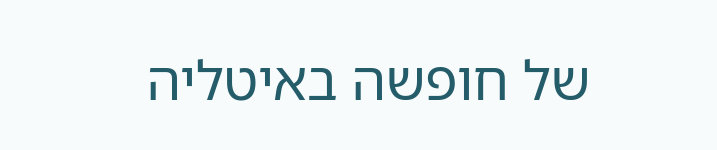של חופשה באיטליה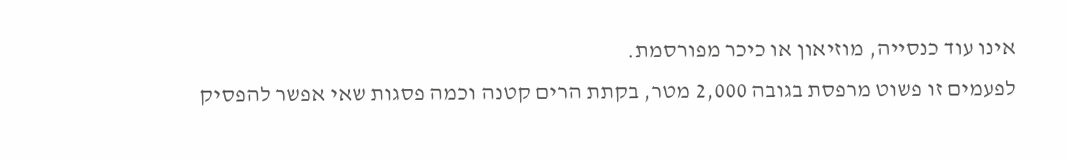אינו עוד כנסייה, מוזיאון או כיכר מפורסמת.
לפעמים זו פשוט מרפסת בגובה 2,000 מטר, בקתת הרים קטנה וכמה פסגות שאי אפשר להפסיק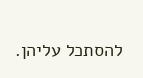להסתכל עליהן.